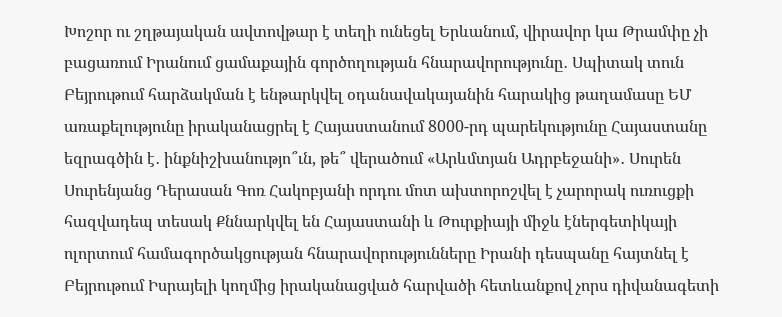Խոշոր ու շղթայական ավտովթար է տեղի ունեցել Երևանում, վիրավոր կա Թրամփը չի բացառում Իրանում ցամաքային գործողության հնարավորությունը․ Սպիտակ տուն Բեյրութում հարձակման է ենթարկվել օդանավակայանին հարակից թաղամասը ԵՄ առաքելությունը իրականացրել է Հայաստանում 8000-րդ պարեկությունը Հայաստանը եզրագծին է․ ինքնիշխանությո՞ւն, թե՞ վերածում «Արևմտյան Ադրբեջանի»․ Սուրեն Սուրենյանց Դերասան Գոռ Հակոբյանի որդու մոտ ախտորոշվել է չարորակ ուռուցքի հազվադեպ տեսակ Քննարկվել են Հայաստանի և Թուրքիայի միջև էներգետիկայի ոլորտում համագործակցության հնարավորությունները Իրանի դեսպանը հայտնել է Բեյրութում Իսրայելի կողմից իրականացված հարվածի հետևանքով չորս դիվանագետի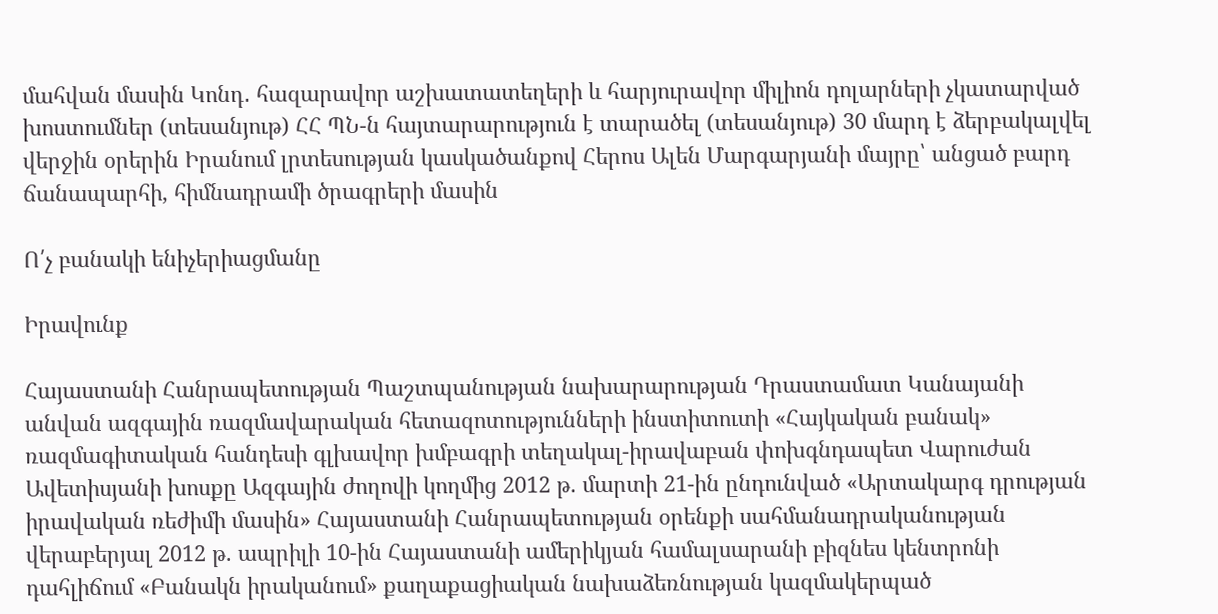մահվան մասին Կոնդ․ հազարավոր աշխատատեղերի և հարյուրավոր միլիոն դոլարների չկատարված խոստումներ (տեսանյութ) ՀՀ ՊՆ-ն հայտարարություն է տարածել (տեսանյութ) 30 մարդ է ձերբակալվել վերջին օրերին Իրանում լրտեսության կասկածանքով Հերոս Ալեն Մարգարյանի մայրը՝ անցած բարդ ճանապարհի, հիմնադրամի ծրագրերի մասին

Ո՛չ բանակի ենիչերիացմանը

Իրավունք

Հայաստանի Հանրապետության Պաշտպանության նախարարության Դրաստամատ Կանայանի անվան ազգային ռազմավարական հետազոտությունների ինստիտուտի «Հայկական բանակ» ռազմագիտական հանդեսի գլխավոր խմբագրի տեղակալ-իրավաբան փոխգնդապետ Վարուժան Ավետիսյանի խոսքը Ազգային ժողովի կողմից 2012 թ. մարտի 21-ին ընդունված «Արտակարգ դրության իրավական ռեժիմի մասին» Հայաստանի Հանրապետության օրենքի սահմանադրականության վերաբերյալ 2012 թ. ապրիլի 10-ին Հայաստանի ամերիկյան համալսարանի բիզնես կենտրոնի դահլիճում «Բանակն իրականում» քաղաքացիական նախաձեռնության կազմակերպած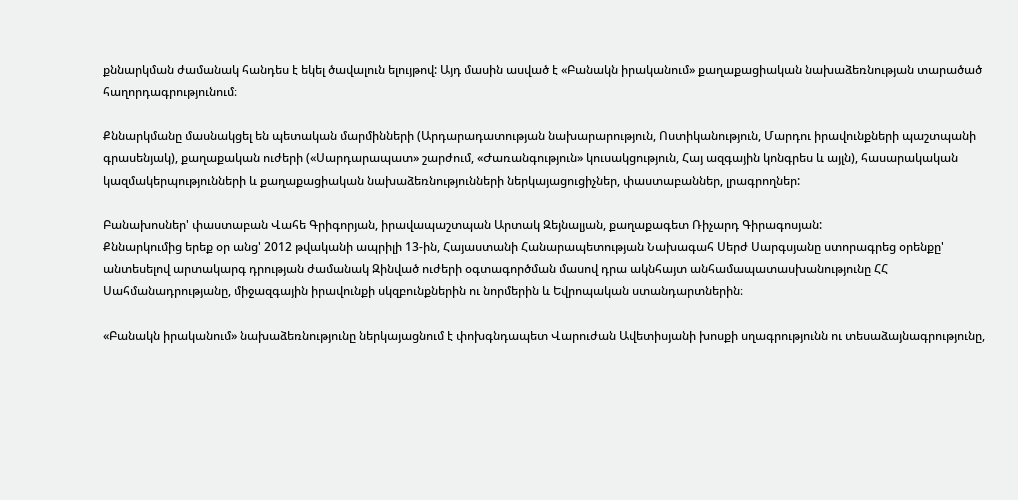քննարկման ժամանակ հանդես է եկել ծավալուն ելույթով: Այդ մասին ասված է «Բանակն իրականում» քաղաքացիական նախաձեռնության տարածած հաղորդագրությունում։

Քննարկմանը մասնակցել են պետական մարմինների (Արդարադատության նախարարություն, Ոստիկանություն, Մարդու իրավունքների պաշտպանի գրասենյակ), քաղաքական ուժերի («Սարդարապատ» շարժում, «Ժառանգություն» կուսակցություն, Հայ ազգային կոնգրես և այլն), հասարակական կազմակերպությունների և քաղաքացիական նախաձեռնությունների ներկայացուցիչներ, փաստաբաններ, լրագրողներ:

Բանախոսներ' փաստաբան Վահե Գրիգորյան, իրավապաշտպան Արտակ Զեյնալյան, քաղաքագետ Ռիչարդ Գիրագոսյան:
Քննարկումից երեք օր անց' 2012 թվականի ապրիլի 13-ին, Հայաստանի Հանարապետության Նախագահ Սերժ Սարգսյանը ստորագրեց օրենքը' անտեսելով արտակարգ դրության ժամանակ Զինված ուժերի օգտագործման մասով դրա ակնհայտ անհամապատասխանությունը ՀՀ Սահմանադրությանը, միջազգային իրավունքի սկզբունքներին ու նորմերին և Եվրոպական ստանդարտներին։

«Բանակն իրականում» նախաձեռնությունը ներկայացնում է փոխգնդապետ Վարուժան Ավետիսյանի խոսքի սղագրությունն ու տեսաձայնագրությունը,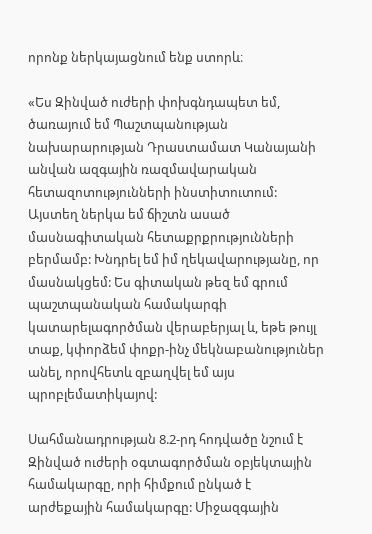որոնք ներկայացնում ենք ստորև։

«Ես Զինված ուժերի փոխգնդապետ եմ, ծառայում եմ Պաշտպանության նախարարության Դրաստամատ Կանայանի անվան ազգային ռազմավարական հետազոտությունների ինստիտուտում: Այստեղ ներկա եմ ճիշտն ասած մասնագիտական հետաքրքրությունների բերմամբ: Խնդրել եմ իմ ղեկավարությանը, որ մասնակցեմ: Ես գիտական թեզ եմ գրում պաշտպանական համակարգի կատարելագործման վերաբերյալ և, եթե թույլ տաք, կփորձեմ փոքր-ինչ մեկնաբանություներ անել, որովհետև զբաղվել եմ այս պրոբլեմատիկայով:

Սահմանադրության 8.2-րդ հոդվածը նշում է Զինված ուժերի օգտագործման օբյեկտային համակարգը, որի հիմքում ընկած է արժեքային համակարգը: Միջազգային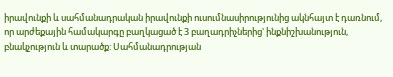իրավունքի և սահմանադրական իրավունքի ուսումնասիրությունից ակնհայտ է դառնում, որ արժեքային համակարգը բաղկացած է 3 բաղադրիչներից' ինքնիշխանություն, բնակչություն և տարածք: Սահմանադրության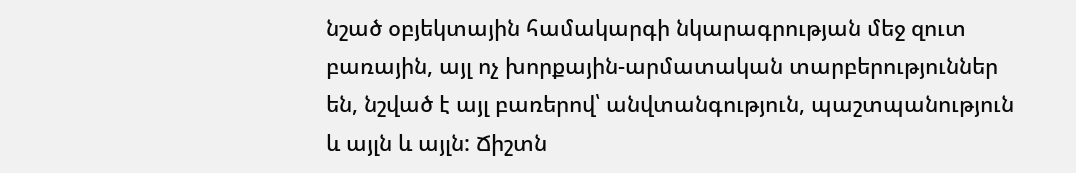նշած օբյեկտային համակարգի նկարագրության մեջ զուտ բառային, այլ ոչ խորքային-արմատական տարբերություններ են, նշված է այլ բառերով՝ անվտանգություն, պաշտպանություն և այլն և այլն: Ճիշտն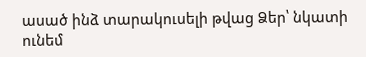ասած ինձ տարակուսելի թվաց Ձեր՝ նկատի ունեմ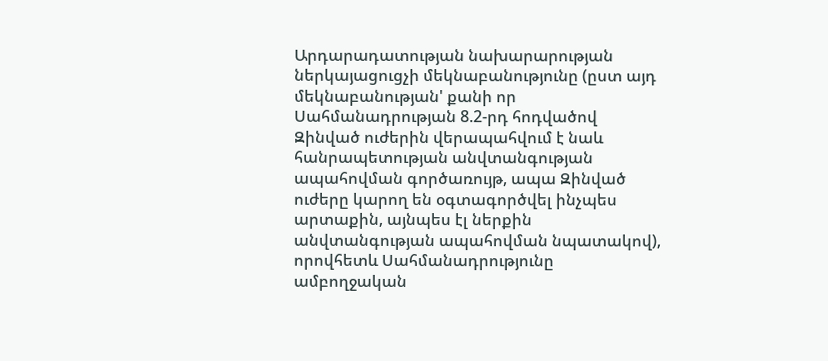Արդարադատության նախարարության ներկայացուցչի մեկնաբանությունը (ըստ այդ մեկնաբանության' քանի որ Սահմանադրության 8.2-րդ հոդվածով Զինված ուժերին վերապահվում է նաև հանրապետության անվտանգության ապահովման գործառույթ, ապա Զինված ուժերը կարող են օգտագործվել ինչպես արտաքին, այնպես էլ ներքին անվտանգության ապահովման նպատակով), որովհետև Սահմանադրությունը ամբողջական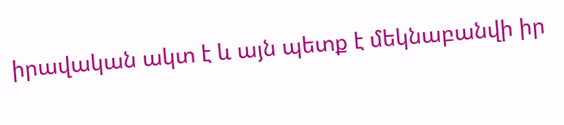իրավական ակտ է և այն պետք է մեկնաբանվի իր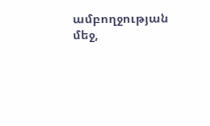ամբողջության մեջ,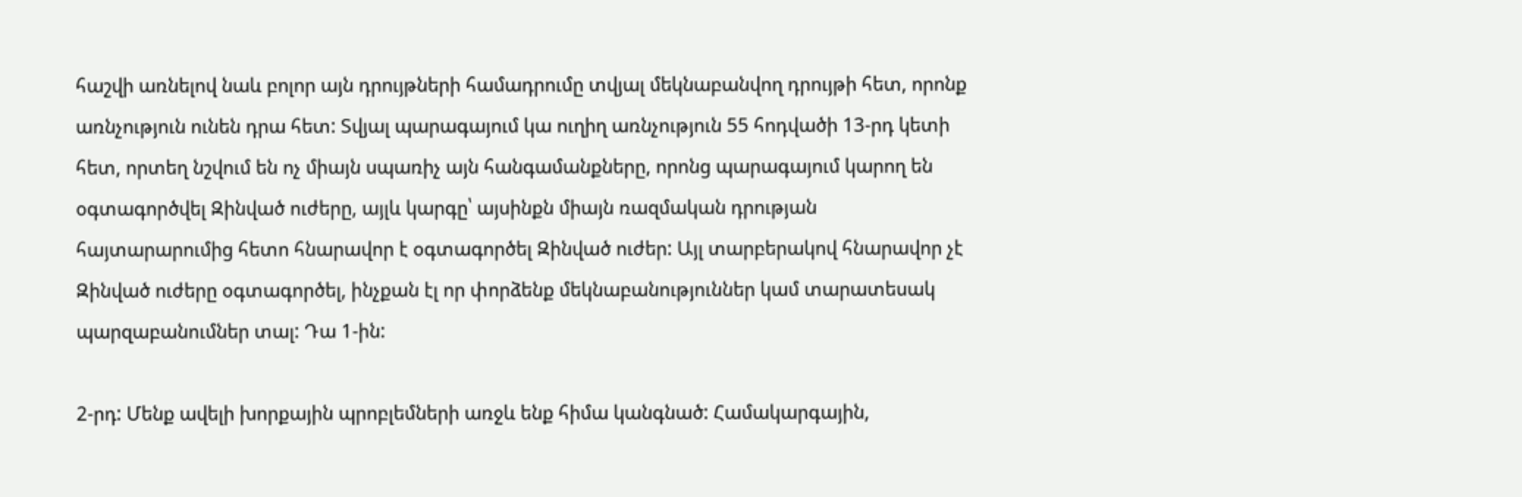հաշվի առնելով նաև բոլոր այն դրույթների համադրումը տվյալ մեկնաբանվող դրույթի հետ, որոնք առնչություն ունեն դրա հետ: Տվյալ պարագայում կա ուղիղ առնչություն 55 հոդվածի 13-րդ կետի հետ, որտեղ նշվում են ոչ միայն սպառիչ այն հանգամանքները, որոնց պարագայում կարող են օգտագործվել Զինված ուժերը, այլև կարգը՝ այսինքն միայն ռազմական դրության հայտարարումից հետո հնարավոր է օգտագործել Զինված ուժեր: Այլ տարբերակով հնարավոր չէ Զինված ուժերը օգտագործել, ինչքան էլ որ փորձենք մեկնաբանություններ կամ տարատեսակ պարզաբանումներ տալ: Դա 1-ին:

2-րդ: Մենք ավելի խորքային պրոբլեմների առջև ենք հիմա կանգնած: Համակարգային,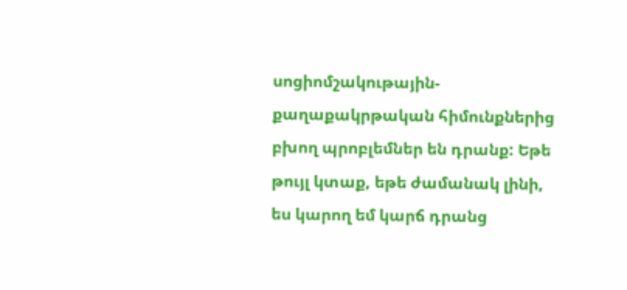սոցիոմշակութային-քաղաքակրթական հիմունքներից բխող պրոբլեմներ են դրանք: Եթե թույլ կտաք, եթե ժամանակ լինի, ես կարող եմ կարճ դրանց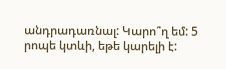անդրադառնալ: Կարո՞ղ եմ: 5 րոպե կտևի, եթե կարելի է: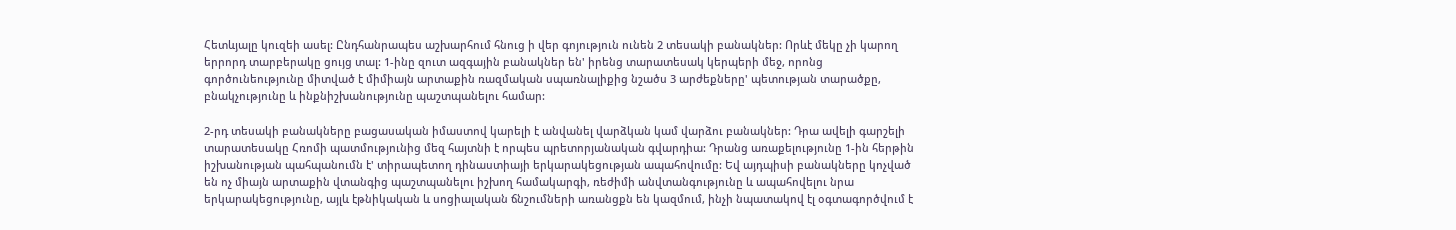Հետևյալը կուզեի ասել: Ընդհանրապես աշխարհում հնուց ի վեր գոյություն ունեն 2 տեսակի բանակներ: Որևէ մեկը չի կարող երրորդ տարբերակը ցույց տալ: 1-ինը զուտ ազգային բանակներ են' իրենց տարատեսակ կերպերի մեջ, որոնց գործունեությունը միտված է միմիայն արտաքին ռազմական սպառնալիքից նշածս 3 արժեքները' պետության տարածքը, բնակչությունը և ինքնիշխանությունը պաշտպանելու համար:

2-րդ տեսակի բանակները բացասական իմաստով կարելի է անվանել վարձկան կամ վարձու բանակներ: Դրա ավելի գարշելի տարատեսակը Հռոմի պատմությունից մեզ հայտնի է որպես պրետորյանական գվարդիա: Դրանց առաքելությունը 1-ին հերթին իշխանության պահպանումն է' տիրապետող դինաստիայի երկարակեցության ապահովումը: Եվ այդպիսի բանակները կոչված են ոչ միայն արտաքին վտանգից պաշտպանելու իշխող համակարգի, ռեժիմի անվտանգությունը և ապահովելու նրա երկարակեցությունը, այլև էթնիկական և սոցիալական ճնշումների առանցքն են կազմում, ինչի նպատակով էլ օգտագործվում է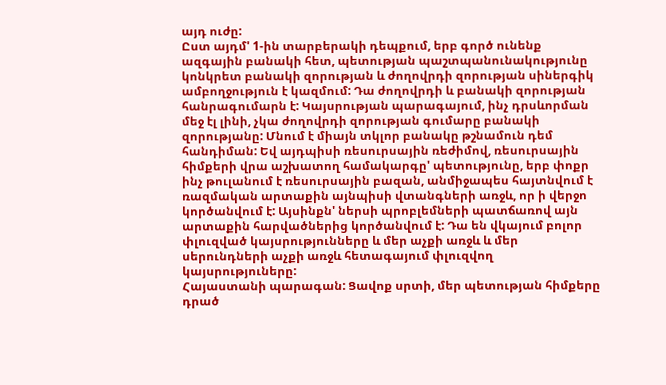այդ ուժը:
Ըստ այդմ' 1-ին տարբերակի դեպքում, երբ գործ ունենք ազգային բանակի հետ, պետության պաշտպանունակությունը կոնկրետ բանակի զորության և ժողովրդի զորության սիներգիկ ամբողջություն է կազմում: Դա ժողովրդի և բանակի զորության հանրագումարն է: Կայսրության պարագայում, ինչ դրսևորման մեջ էլ լինի, չկա ժողովրդի զորության գումարը բանակի զորությանը: Մնում է միայն տկլոր բանակը թշնամուն դեմ հանդիման: Եվ այդպիսի ռեսուրսային ռեժիմով, ռեսուրսային հիմքերի վրա աշխատող համակարգը' պետությունը, երբ փոքր ինչ թուլանում է ռեսուրսային բազան, անմիջապես հայտնվում է ռազմական արտաքին այնպիսի վտանգների առջև, որ ի վերջո կործանվում է: Այսինքն' ներսի պրոբլեմների պատճառով այն արտաքին հարվածներից կործանվում է: Դա են վկայում բոլոր փլուզված կայսրությունները և մեր աչքի առջև և մեր սերունդների աչքի առջև հետագայում փլուզվող կայսրություները:
Հայաստանի պարագան: Ցավոք սրտի, մեր պետության հիմքերը դրած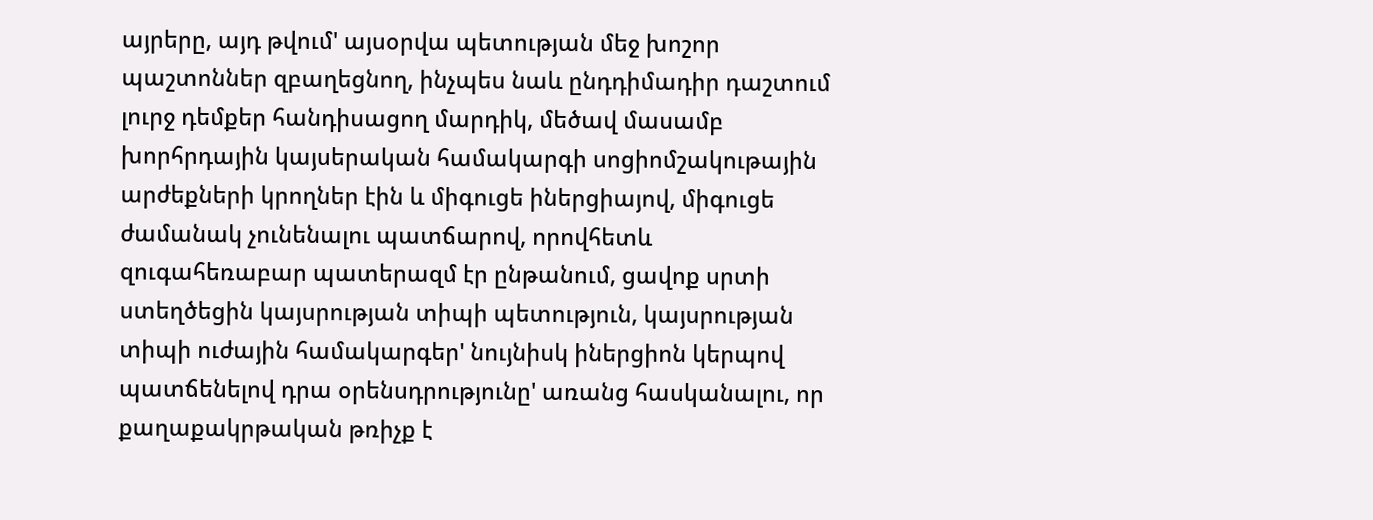այրերը, այդ թվում' այսօրվա պետության մեջ խոշոր պաշտոններ զբաղեցնող, ինչպես նաև ընդդիմադիր դաշտում լուրջ դեմքեր հանդիսացող մարդիկ, մեծավ մասամբ խորհրդային կայսերական համակարգի սոցիոմշակութային արժեքների կրողներ էին և միգուցե իներցիայով, միգուցե ժամանակ չունենալու պատճարով, որովհետև զուգահեռաբար պատերազմ էր ընթանում, ցավոք սրտի ստեղծեցին կայսրության տիպի պետություն, կայսրության տիպի ուժային համակարգեր' նույնիսկ իներցիոն կերպով պատճենելով դրա օրենսդրությունը' առանց հասկանալու, որ քաղաքակրթական թռիչք է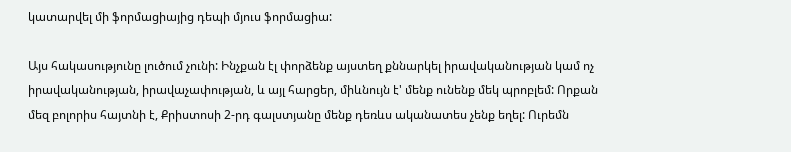կատարվել մի ֆորմացիայից դեպի մյուս ֆորմացիա:

Այս հակասությունը լուծում չունի: Ինչքան էլ փորձենք այստեղ քննարկել իրավականության կամ ոչ իրավականության, իրավաչափության, և այլ հարցեր, միևնույն է' մենք ունենք մեկ պրոբլեմ: Որքան մեզ բոլորիս հայտնի է, Քրիստոսի 2-րդ գալստյանը մենք դեռևս ականատես չենք եղել: Ուրեմն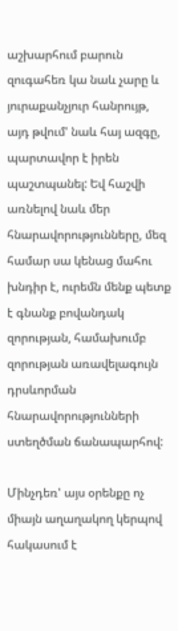աշխարհում բարուն զուգահեռ կա նաև չարը և յուրաքանչյուր հանրույթ, այդ թվում' նաև հայ ազգը, պարտավոր է իրեն պաշտպանել: Եվ հաշվի առնելով նաև մեր հնարավորությունները, մեզ համար սա կենաց մահու խնդիր է, ուրեմն մենք պետք է գնանք բովանդակ զորության, համախումբ զորության առավելագույն դրսևորման հնարավորությունների ստեղծման ճանապարհով:

Մինչդեռ' այս օրենքը ոչ միայն աղաղակող կերպով հակասում է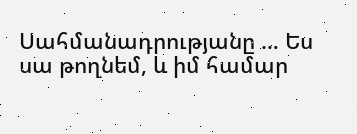Սահմանադրությանը … Ես սա թողնեմ, և իմ համար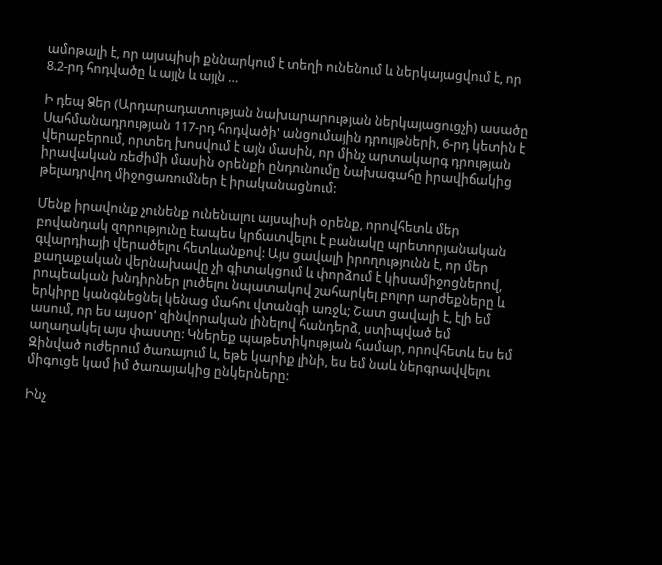ամոթալի է, որ այսպիսի քննարկում է տեղի ունենում և ներկայացվում է, որ 8.2-րդ հոդվածը և այլն և այլն …

Ի դեպ Ձեր (Արդարադատության նախարարության ներկայացուցչի) ասածը Սահմանադրության 117-րդ հոդվածի' անցումային դրույթների, 6-րդ կետին է վերաբերում, որտեղ խոսվում է այն մասին, որ մինչ արտակարգ դրության իրավական ռեժիմի մասին օրենքի ընդունումը Նախագահը իրավիճակից թելադրվող միջոցառումներ է իրականացնում:

Մենք իրավունք չունենք ունենալու այսպիսի օրենք, որովհետև մեր բովանդակ զորությունը էապես կրճատվելու է բանակը պրետորյանական գվարդիայի վերածելու հետևանքով: Այս ցավալի իրողությունն է, որ մեր քաղաքական վերնախավը չի գիտակցում և փորձում է կիսամիջոցներով, րոպեական խնդիրներ լուծելու նպատակով շահարկել բոլոր արժեքները և երկիրը կանգնեցնել կենաց մահու վտանգի առջև; Շատ ցավալի է, էլի եմ ասում, որ ես այսօր' զինվորական լինելով հանդերձ, ստիպված եմ աղաղակել այս փաստը: Կներեք պաթետիկության համար, որովհետև ես եմ Զինված ուժերում ծառայում և, եթե կարիք լինի, ես եմ նաև ներգրավվելու միգուցե կամ իմ ծառայակից ընկերները:

Ինչ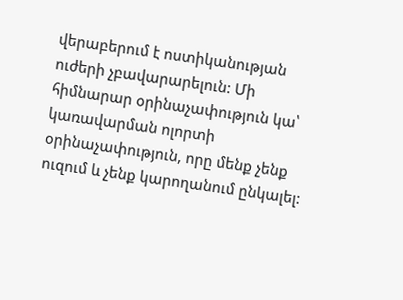վերաբերում է ոստիկանության ուժերի չբավարարելուն: Մի հիմնարար օրինաչափություն կա՝ կառավարման ոլորտի օրինաչափություն, որը մենք չենք ուզում և չենք կարողանում ընկալել: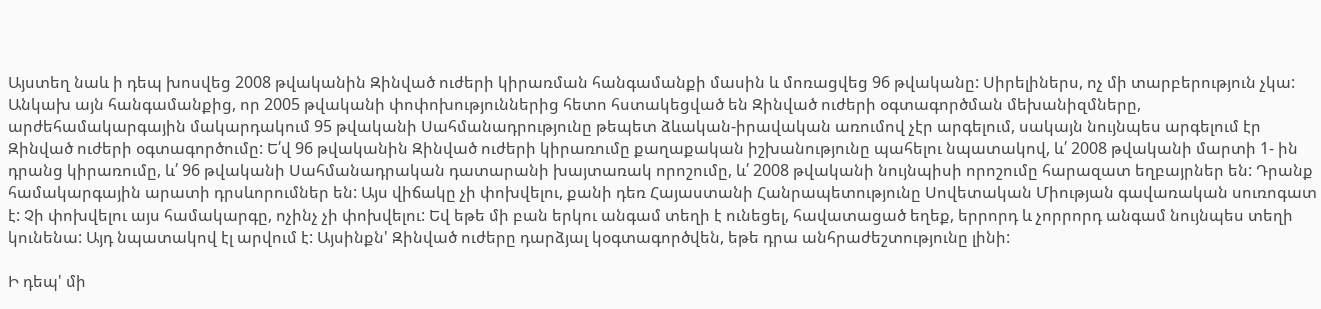Այստեղ նաև ի դեպ խոսվեց 2008 թվականին Զինված ուժերի կիրառման հանգամանքի մասին և մոռացվեց 96 թվականը: Սիրելիներս, ոչ մի տարբերություն չկա: Անկախ այն հանգամանքից, որ 2005 թվականի փոփոխություններից հետո հստակեցված են Զինված ուժերի օգտագործման մեխանիզմները, արժեհամակարգային մակարդակում 95 թվականի Սահմանադրությունը թեպետ ձևական-իրավական առումով չէր արգելում, սակայն նույնպես արգելում էր Զինված ուժերի օգտագործումը: Ե՛վ 96 թվականին Զինված ուժերի կիրառումը քաղաքական իշխանությունը պահելու նպատակով, և՛ 2008 թվականի մարտի 1- ին դրանց կիրառումը, և՛ 96 թվականի Սահմանադրական դատարանի խայտառակ որոշումը, և՛ 2008 թվականի նույնպիսի որոշումը հարազատ եղբայրներ են: Դրանք համակարգային արատի դրսևորումներ են: Այս վիճակը չի փոխվելու, քանի դեռ Հայաստանի Հանրապետությունը Սովետական Միության գավառական սուռոգատ է: Չի փոխվելու այս համակարգը, ոչինչ չի փոխվելու: Եվ եթե մի բան երկու անգամ տեղի է ունեցել, հավատացած եղեք, երրորդ և չորրորդ անգամ նույնպես տեղի կունենա: Այդ նպատակով էլ արվում է: Այսինքն' Զինված ուժերը դարձյալ կօգտագործվեն, եթե դրա անհրաժեշտությունը լինի:

Ի դեպ' մի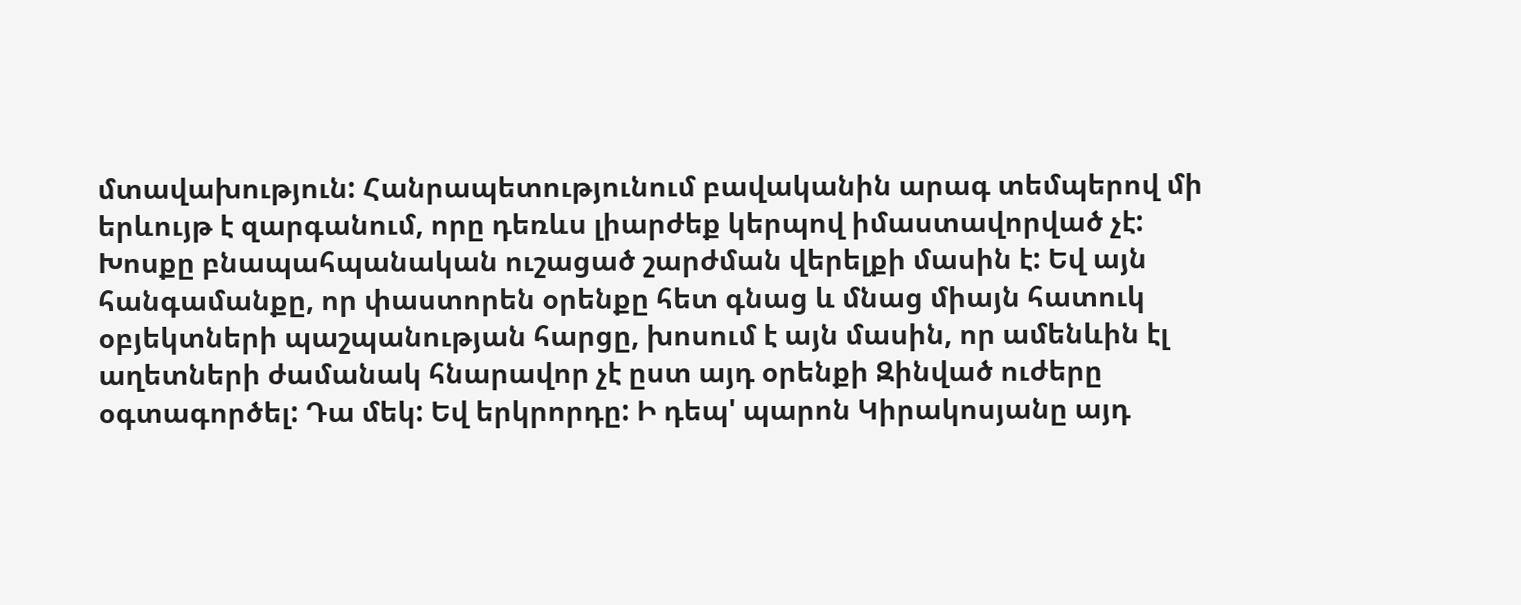մտավախություն: Հանրապետությունում բավականին արագ տեմպերով մի երևույթ է զարգանում, որը դեռևս լիարժեք կերպով իմաստավորված չէ: Խոսքը բնապահպանական ուշացած շարժման վերելքի մասին է: Եվ այն հանգամանքը, որ փաստորեն օրենքը հետ գնաց և մնաց միայն հատուկ օբյեկտների պաշպանության հարցը, խոսում է այն մասին, որ ամենևին էլ աղետների ժամանակ հնարավոր չէ ըստ այդ օրենքի Զինված ուժերը օգտագործել: Դա մեկ: Եվ երկրորդը: Ի դեպ' պարոն Կիրակոսյանը այդ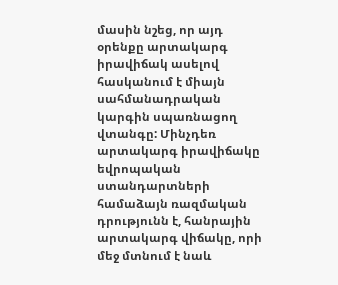մասին նշեց, որ այդ օրենքը արտակարգ իրավիճակ ասելով հասկանում է միայն սահմանադրական կարգին սպառնացող վտանգը: Մինչդեռ արտակարգ իրավիճակը եվրոպական ստանդարտների համաձայն ռազմական դրությունն է, հանրային արտակարգ վիճակը, որի մեջ մտնում է նաև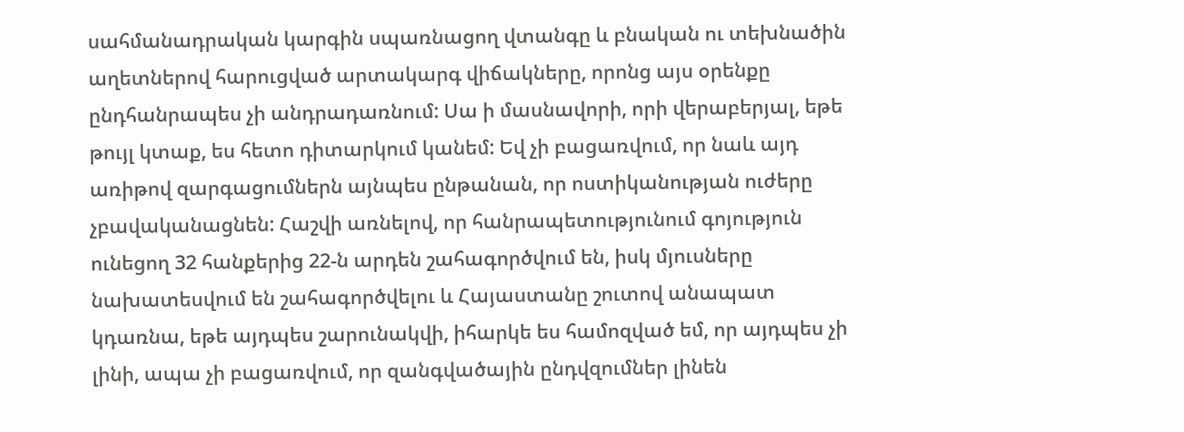սահմանադրական կարգին սպառնացող վտանգը և բնական ու տեխնածին աղետներով հարուցված արտակարգ վիճակները, որոնց այս օրենքը ընդհանրապես չի անդրադառնում: Սա ի մասնավորի, որի վերաբերյալ, եթե թույլ կտաք, ես հետո դիտարկում կանեմ: Եվ չի բացառվում, որ նաև այդ առիթով զարգացումներն այնպես ընթանան, որ ոստիկանության ուժերը չբավականացնեն: Հաշվի առնելով, որ հանրապետությունում գոյություն ունեցող 32 հանքերից 22-ն արդեն շահագործվում են, իսկ մյուսները նախատեսվում են շահագործվելու և Հայաստանը շուտով անապատ կդառնա, եթե այդպես շարունակվի, իհարկե ես համոզված եմ, որ այդպես չի լինի, ապա չի բացառվում, որ զանգվածային ընդվզումներ լինեն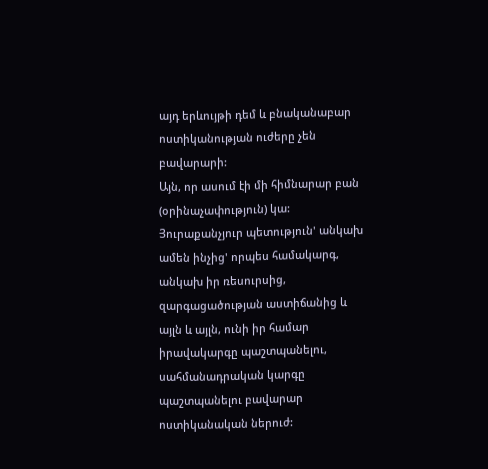այդ երևույթի դեմ և բնականաբար ոստիկանության ուժերը չեն բավարարի:
Այն, որ ասում էի մի հիմնարար բան (օրինաչափություն) կա: Յուրաքանչյուր պետություն' անկախ ամեն ինչից' որպես համակարգ, անկախ իր ռեսուրսից, զարգացածության աստիճանից և այլն և այլն, ունի իր համար իրավակարգը պաշտպանելու, սահմանադրական կարգը պաշտպանելու բավարար ոստիկանական ներուժ: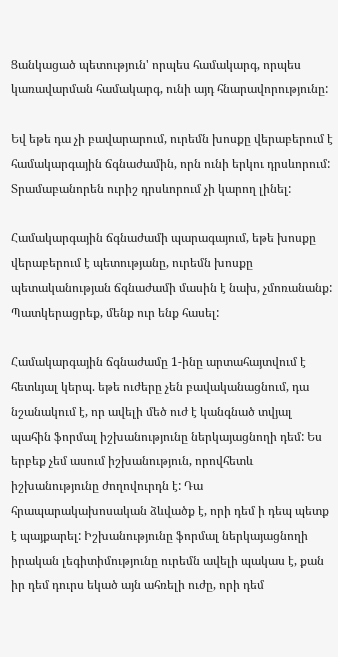Ցանկացած պետություն' որպես համակարգ, որպես կառավարման համակարգ, ունի այդ հնարավորությունը:

Եվ եթե դա չի բավարարում, ուրեմն խոսքը վերաբերում է համակարգային ճգնաժամին, որն ունի երկու դրսևորում: Տրամաբանորեն ուրիշ դրսևորում չի կարող լինել:

Համակարգային ճգնաժամի պարագայում, եթե խոսքը վերաբերում է պետությանը, ուրեմն խոսքը պետականության ճգնաժամի մասին է նախ, չմոռանանք: Պատկերացրեք, մենք ուր ենք հասել:

Համակարգային ճգնաժամը 1-ինը արտահայտվում է հետևյալ կերպ. եթե ուժերը չեն բավականացնում, դա նշանակում է, որ ավելի մեծ ուժ է կանգնած տվյալ պահին ֆորմալ իշխանությունը ներկայացնողի դեմ: Ես երբեք չեմ ասում իշխանություն, որովհետև իշխանությունը ժողովուրդն է: Դա հրապարակախոսական ձևվածք է, որի դեմ ի դեպ պետք է պայքարել: Իշխանությունը ֆորմալ ներկայացնողի իրական լեգիտիմությունը ուրեմն ավելի պակաս է, քան իր դեմ դուրս եկած այն ահռելի ուժը, որի դեմ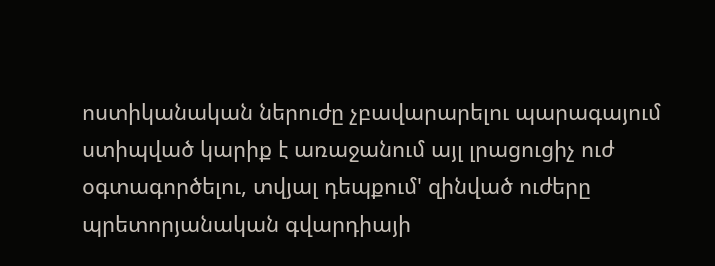ոստիկանական ներուժը չբավարարելու պարագայում ստիպված կարիք է առաջանում այլ լրացուցիչ ուժ օգտագործելու, տվյալ դեպքում' զինված ուժերը պրետորյանական գվարդիայի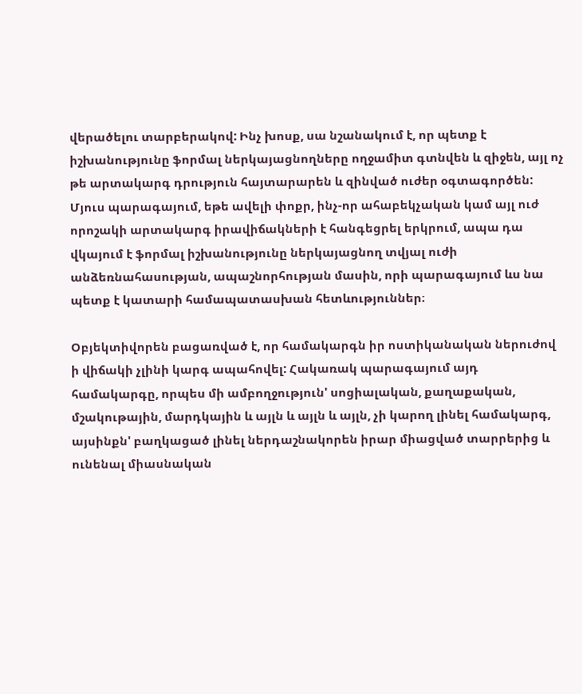վերածելու տարբերակով: Ինչ խոսք, սա նշանակում է, որ պետք է իշխանությունը ֆորմալ ներկայացնողները ողջամիտ գտնվեն և զիջեն, այլ ոչ թե արտակարգ դրություն հայտարարեն և զինված ուժեր օգտագործեն: Մյուս պարագայում, եթե ավելի փոքր, ինչ-որ ահաբեկչական կամ այլ ուժ որոշակի արտակարգ իրավիճակների է հանգեցրել երկրում, ապա դա վկայում է ֆորմալ իշխանությունը ներկայացնող տվյալ ուժի անձեռնահասության, ապաշնորհության մասին, որի պարագայում ևս նա պետք է կատարի համապատասխան հետևություններ։

Օբյեկտիվորեն բացառված է, որ համակարգն իր ոստիկանական ներուժով ի վիճակի չլինի կարգ ապահովել: Հակառակ պարագայում այդ համակարգը, որպես մի ամբողջություն' սոցիալական, քաղաքական, մշակութային, մարդկային և այլն և այլն և այլն, չի կարող լինել համակարգ, այսինքն' բաղկացած լինել ներդաշնակորեն իրար միացված տարրերից և ունենալ միասնական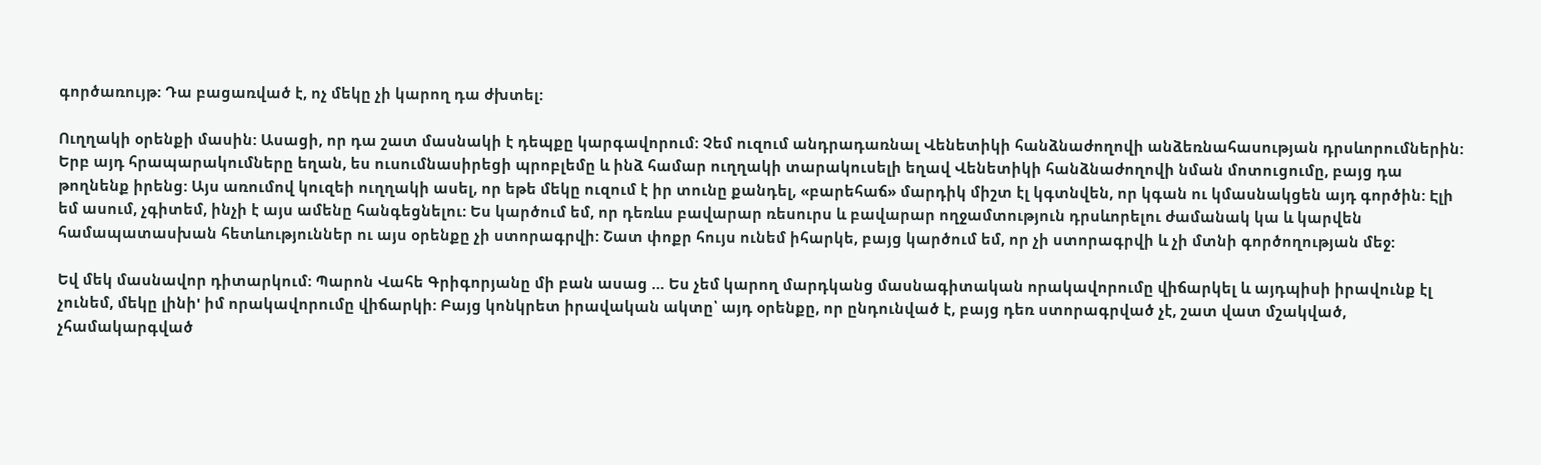գործառույթ: Դա բացառված է, ոչ մեկը չի կարող դա ժխտել:

Ուղղակի օրենքի մասին: Ասացի, որ դա շատ մասնակի է դեպքը կարգավորում: Չեմ ուզում անդրադառնալ Վենետիկի հանձնաժողովի անձեռնահասության դրսևորումներին: Երբ այդ հրապարակումները եղան, ես ուսումնասիրեցի պրոբլեմը և ինձ համար ուղղակի տարակուսելի եղավ Վենետիկի հանձնաժողովի նման մոտուցումը, բայց դա թողնենք իրենց: Այս առումով կուզեի ուղղակի ասել, որ եթե մեկը ուզում է իր տունը քանդել, «բարեհաճ» մարդիկ միշտ էլ կգտնվեն, որ կգան ու կմասնակցեն այդ գործին: Էլի եմ ասում, չգիտեմ, ինչի է այս ամենը հանգեցնելու: Ես կարծում եմ, որ դեռևս բավարար ռեսուրս և բավարար ողջամտություն դրսևորելու ժամանակ կա և կարվեն համապատասխան հետևություններ ու այս օրենքը չի ստորագրվի: Շատ փոքր հույս ունեմ իհարկե, բայց կարծում եմ, որ չի ստորագրվի և չի մտնի գործողության մեջ:

Եվ մեկ մասնավոր դիտարկում: Պարոն Վահե Գրիգորյանը մի բան ասաց … Ես չեմ կարող մարդկանց մասնագիտական որակավորումը վիճարկել և այդպիսի իրավունք էլ չունեմ, մեկը լինի' իմ որակավորումը վիճարկի: Բայց կոնկրետ իրավական ակտը՝ այդ օրենքը, որ ընդունված է, բայց դեռ ստորագրված չէ, շատ վատ մշակված, չհամակարգված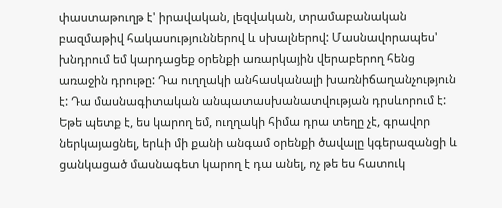փաստաթուղթ է' իրավական, լեզվական, տրամաբանական բազմաթիվ հակասություններով և սխալներով: Մասնավորապես' խնդրում եմ կարդացեք օրենքի առարկային վերաբերող հենց առաջին դրութը: Դա ուղղակի անհասկանալի խառնիճաղանչություն է: Դա մասնագիտական անպատասխանատվության դրսևորում է: Եթե պետք է, ես կարող եմ, ուղղակի հիմա դրա տեղը չէ, գրավոր ներկայացնել, երևի մի քանի անգամ օրենքի ծավալը կգերազանցի և ցանկացած մասնագետ կարող է դա անել, ոչ թե ես հատուկ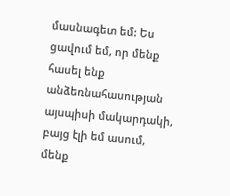մասնագետ եմ: Ես ցավում եմ, որ մենք հասել ենք անձեռնահասության այսպիսի մակարդակի, բայց էլի եմ ասում, մենք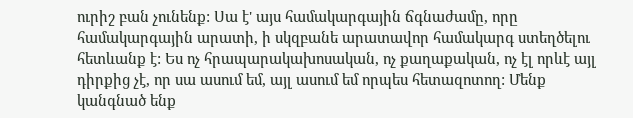ուրիշ բան չունենք: Սա է' այս համակարգային ճգնաժամը, որը համակարգային արատի, ի սկզբանե արատավոր համակարգ ստեղծելու հետևանք է: Ես ոչ հրապարակախոսական, ոչ քաղաքական, ոչ էլ որևէ այլ դիրքից չէ, որ սա ասում եմ, այլ ասում եմ որպես հետազոտող: Մենք կանգնած ենք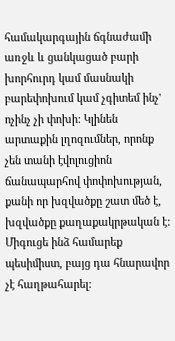համակարգային ճգնաժամի առջև և ցանկացած բարի խորհուրդ կամ մասնակի բարեփոխում կամ չգիտեմ ինչ' ոչինչ չի փոխի: Կլինեն արտաքին լղոզումներ, որոնք չեն տանի էվոլուցիոն ճանապարհով փոփոխության, քանի որ խզվածքը շատ մեծ է, խզվածքը քաղաքակրթական է: Միգուցե ինձ համարեք պեսիմիստ, բայց դա հնարավոր չէ հաղթահարել: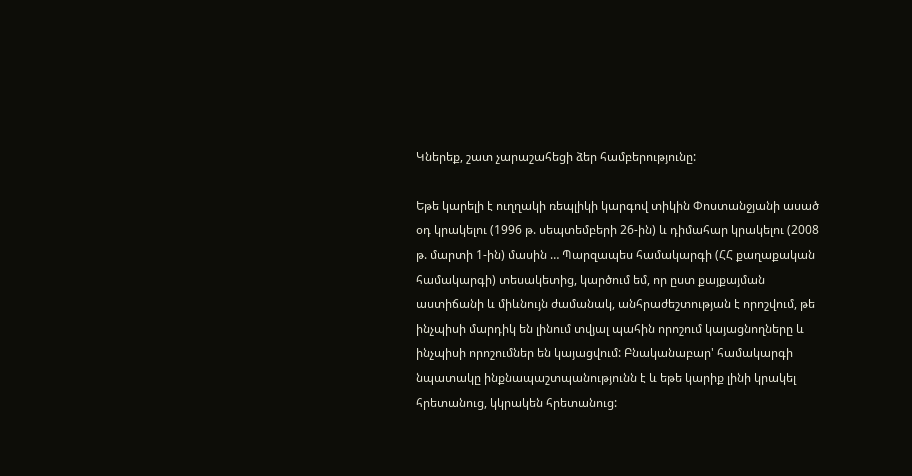Կներեք, շատ չարաշահեցի ձեր համբերությունը:

Եթե կարելի է ուղղակի ռեպլիկի կարգով տիկին Փոստանջյանի ասած օդ կրակելու (1996 թ. սեպտեմբերի 26-ին) և դիմահար կրակելու (2008 թ. մարտի 1-ին) մասին … Պարզապես համակարգի (ՀՀ քաղաքական համակարգի) տեսակետից, կարծում եմ, որ ըստ քայքայման աստիճանի և միևնույն ժամանակ, անհրաժեշտության է որոշվում, թե ինչպիսի մարդիկ են լինում տվյալ պահին որոշում կայացնողները և ինչպիսի որոշումներ են կայացվում: Բնականաբար' համակարգի նպատակը ինքնապաշտպանությունն է և եթե կարիք լինի կրակել հրետանուց, կկրակեն հրետանուց: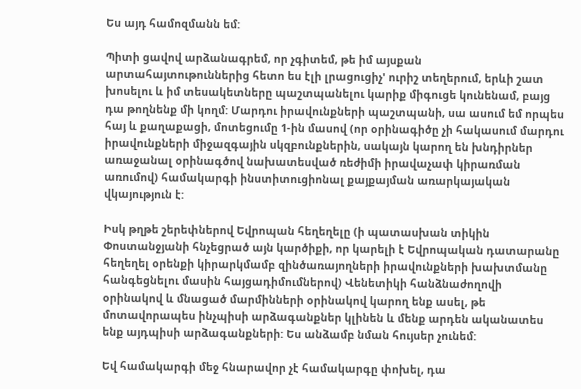Ես այդ համոզմանն եմ:

Պիտի ցավով արձանագրեմ, որ չգիտեմ, թե իմ այսքան արտահայտութուններից հետո ես էլի լրացուցիչ' ուրիշ տեղերում, երևի շատ խոսելու և իմ տեսակետները պաշտպանելու կարիք միգուցե կունենամ, բայց դա թողնենք մի կողմ: Մարդու իրավունքների պաշտպանի, սա ասում եմ որպես հայ և քաղաքացի, մոտեցումը 1-ին մասով (որ օրինագիծը չի հակասում մարդու իրավունքների միջազգային սկզբունքներին, սակայն կարող են խնդիրներ առաջանալ օրինագծով նախատեսված ռեժիմի իրավաչափ կիրառման առումով) համակարգի ինստիտուցիոնալ քայքայման առարկայական վկայություն է:

Իսկ թղթե շերեփներով Եվրոպան հեղեղելը (ի պատասխան տիկին Փոստանջյանի հնչեցրած այն կարծիքի, որ կարելի է Եվրոպական դատարանը հեղեղել օրենքի կիրարկմամբ զինծառայողների իրավունքների խախտմանը հանգեցնելու մասին հայցադիմումներով) Վենետիկի հանձնաժողովի օրինակով և մնացած մարմինների օրինակով կարող ենք ասել, թե մոտավորապես ինչպիսի արձագանքներ կլինեն և մենք արդեն ականատես ենք այդպիսի արձագանքների: Ես անձամբ նման հույսեր չունեմ:

Եվ համակարգի մեջ հնարավոր չէ համակարգը փոխել, դա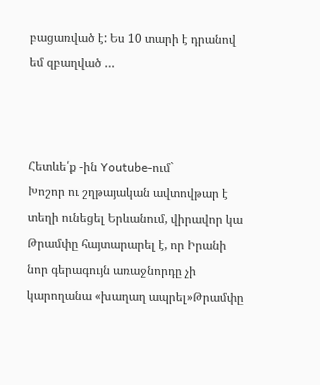բացառված է: Ես 10 տարի է դրանով եմ զբաղված …



Հետևե՛ք -ին Youtube-ում`
Խոշոր ու շղթայական ավտովթար է տեղի ունեցել Երևանում, վիրավոր կա Թրամփը հայտարարել է, որ Իրանի նոր գերագույն առաջնորդը չի կարողանա «խաղաղ ապրել»Թրամփը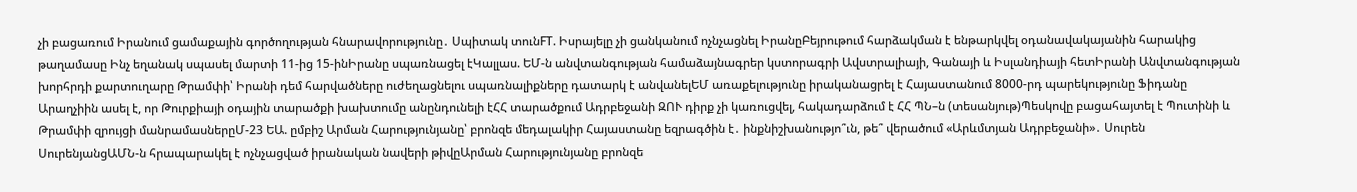չի բացառում Իրանում ցամաքային գործողության հնարավորությունը․ Սպիտակ տունFT. Իսրայելը չի ցանկանում ոչնչացնել ԻրանըԲեյրութում հարձակման է ենթարկվել օդանավակայանին հարակից թաղամասը Ինչ եղանակ սպասել մարտի 11-ից 15-ինԻրանը սպառնացել էԿալլաս. ԵՄ-ն անվտանգության համաձայնագրեր կստորագրի Ավստրալիայի, Գանայի և Իսլանդիայի հետԻրանի Անվտանգության խորհրդի քարտուղարը Թրամփի՝ Իրանի դեմ հարվածները ուժեղացնելու սպառնալիքները դատարկ է անվանելԵՄ առաքելությունը իրականացրել է Հայաստանում 8000-րդ պարեկությունը Ֆիդանը Արաղչիին ասել է, որ Թուրքիայի օդային տարածքի խախտումը անընդունելի էՀՀ տարածքում Ադրբեջանի ԶՈՒ դիրք չի կառուցվել, հակադարձում է ՀՀ ՊՆ–ն (տեսանյութ)Պեսկովը բացահայտել է Պուտինի և Թրամփի զրույցի մանրամասներըՄ-23 ԵԱ. ըմբիշ Արման Հարությունյանը՝ բրոնզե մեդալակիր Հայաստանը եզրագծին է․ ինքնիշխանությո՞ւն, թե՞ վերածում «Արևմտյան Ադրբեջանի»․ Սուրեն ՍուրենյանցԱՄՆ-ն հրապարակել է ոչնչացված իրանական նավերի թիվըԱրման Հարությունյանը բրոնզե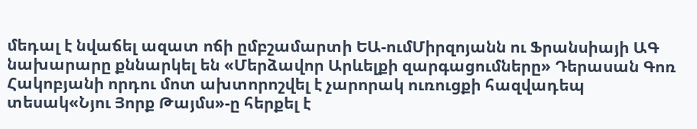մեդալ է նվաճել ազատ ոճի ըմբշամարտի ԵԱ-ումՄիրզոյանն ու Ֆրանսիայի ԱԳ նախարարը քննարկել են «Մերձավոր Արևելքի զարգացումները» Դերասան Գոռ Հակոբյանի որդու մոտ ախտորոշվել է չարորակ ուռուցքի հազվադեպ տեսակ«Նյու Յորք Թայմս»-ը հերքել է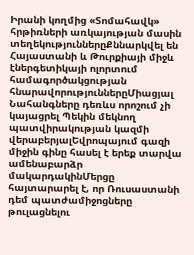Իրանի կողմից «Տոմահավկ» հրթիռների առկայության մասին տեղեկություններըՔննարկվել են Հայաստանի և Թուրքիայի միջև էներգետիկայի ոլորտում համագործակցության հնարավորություններըՄիացյալ Նահանգները դեռևս որոշում չի կայացրել Պեկին մեկնող պատվիրակության կազմի վերաբերյալԵվրոպայում գազի միջին գինը հասել է երեք տարվա ամենաբարձր մակարդակինՄերցը հայտարարել է, որ Ռուսաստանի դեմ պատժամիջոցները թուլացնելու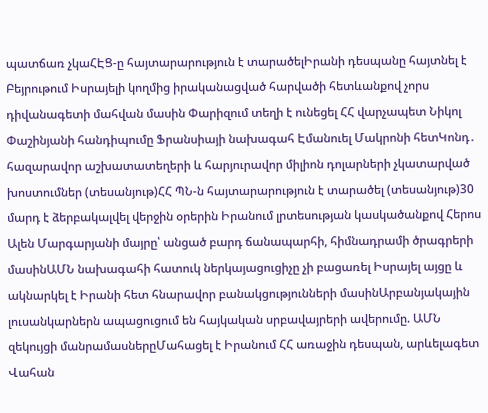պատճառ չկաՀԷՑ-ը հայտարարություն է տարածելԻրանի դեսպանը հայտնել է Բեյրութում Իսրայելի կողմից իրականացված հարվածի հետևանքով չորս դիվանագետի մահվան մասին Փարիզում տեղի է ունեցել ՀՀ վարչապետ Նիկոլ Փաշինյանի հանդիպումը Ֆրանսիայի նախագահ Էմանուել Մակրոնի հետԿոնդ․ հազարավոր աշխատատեղերի և հարյուրավոր միլիոն դոլարների չկատարված խոստումներ (տեսանյութ)ՀՀ ՊՆ-ն հայտարարություն է տարածել (տեսանյութ)30 մարդ է ձերբակալվել վերջին օրերին Իրանում լրտեսության կասկածանքով Հերոս Ալեն Մարգարյանի մայրը՝ անցած բարդ ճանապարհի, հիմնադրամի ծրագրերի մասինԱՄՆ նախագահի հատուկ ներկայացուցիչը չի բացառել Իսրայել այցը և ակնարկել է Իրանի հետ հնարավոր բանակցությունների մասինԱրբանյակային լուսանկարներն ապացուցում են հայկական սրբավայրերի ավերումը. ԱՄՆ զեկույցի մանրամասներըՄահացել է Իրանում ՀՀ առաջին դեսպան, արևելագետ Վահան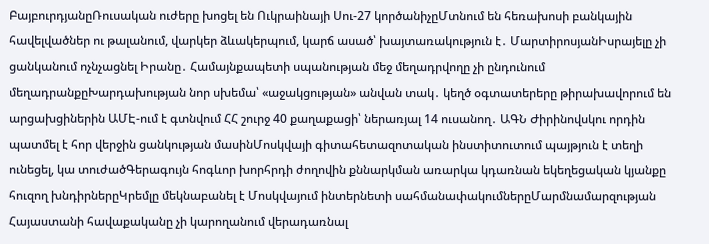ԲայբուրդյանըՌուսական ուժերը խոցել են Ուկրաինայի Սու-27 կործանիչըՄտնում են հեռախոսի բանկային հավելվածներ ու թալանում, վարկեր ձևակերպում, կարճ ասած՝ խայտառակություն է․ ՄարտիրոսյանԻսրայելը չի ցանկանում ոչնչացնել Իրանը․ Համայնքապետի սպանության մեջ մեղադրվողը չի ընդունում մեղադրանքըԽարդախության նոր սխեմա՝ «աջակցության» անվան տակ․ կեղծ օգտատերերը թիրախավորում են արցախցիներին ԱՄԷ-ում է գտնվում ՀՀ շուրջ 40 քաղաքացի՝ ներառյալ 14 ուսանող․ ԱԳՆ Ժիրինովսկու որդին պատմել է հոր վերջին ցանկության մասինՄոսկվայի գիտահետազոտական ինստիտուտում պայթյուն է տեղի ունեցել, կա տուժածԳերագույն հոգևոր խորհրդի ժողովին քննարկման առարկա կդառնան եկեղեցական կյանքը հուզող խնդիրներըԿրեմլը մեկնաբանել է Մոսկվայում ինտերնետի սահմանափակումներըՄարմնամարզության Հայաստանի հավաքականը չի կարողանում վերադառնալ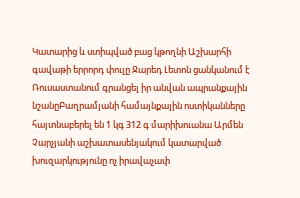Կատարից և ստիպված բաց կթողնի Աշխարհի գավաթի երրորդ փուլը Ջարեդ Լետոն ցանկանում է Ռուսաստանում գրանցել իր անվան ապրանքային նշանըԲաղրամյանի համայնքային ոստիկանները հայտնաբերել են 1 կգ 312 գ մարիխուանա Արմեն Չարչյանի աշխատասենյակում կատարված խուզարկությունը ոչ իրավաչափ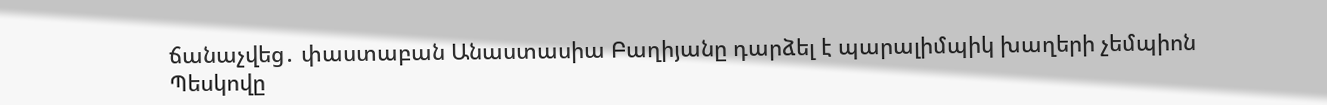ճանաչվեց․ փաստաբան Անաստասիա Բաղիյանը դարձել է պարալիմպիկ խաղերի չեմպիոն Պեսկովը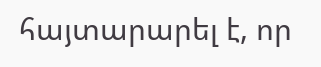հայտարարել է, որ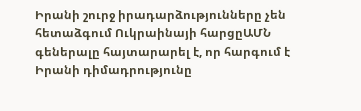Իրանի շուրջ իրադարձությունները չեն հետաձգում Ուկրաինայի հարցըԱՄՆ գեներալը հայտարարել է, որ հարգում է Իրանի դիմադրությունը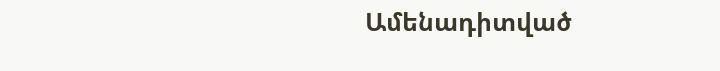Ամենադիտված